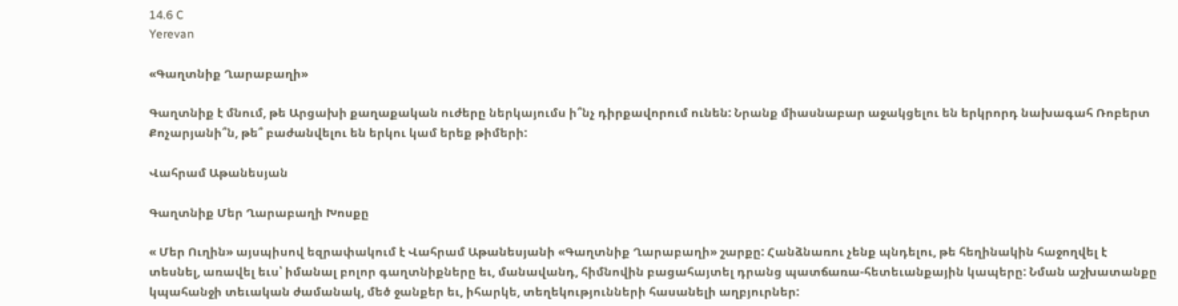14.6 C
Yerevan

«Գաղտնիք Ղարաբաղի»

Գաղտնիք է մնում, թե Արցախի քաղաքական ուժերը ներկայումս ի՞նչ դիրքավորում ունեն: Նրանք միասնաբար աջակցելու են երկրորդ նախագահ Ռոբերտ Քոչարյանի՞ն, թե՞ բաժանվելու են երկու կամ երեք թիմերի:

Վահրամ Աթանեսյան

Գաղտնիք Մեր Ղարաբաղի Խոսքը

« Մեր Ուղին» այսպիսով եզրափակում է Վահրամ Աթանեսյանի «Գաղտնիք Ղարաբաղի» շարքը: Հանձնառու չենք պնդելու, թե հեղինակին հաջողվել է տեսնել, առավել եւս՝ իմանալ բոլոր գաղտնիքները եւ, մանավանդ, հիմնովին բացահայտել դրանց պատճառա-հետեւանքային կապերը: Նման աշխատանքը կպահանջի տեւական ժամանակ, մեծ ջանքեր եւ, իհարկե, տեղեկությունների հասանելի աղբյուրներ: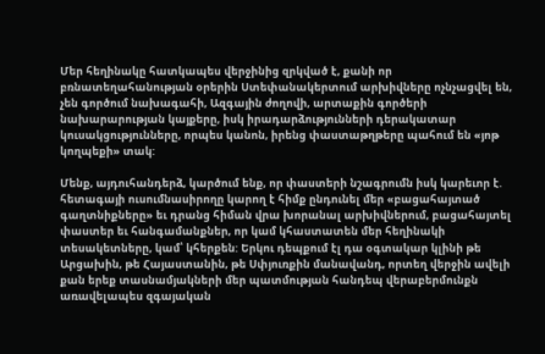Մեր հեղինակը հատկապես վերջինից զրկված է, քանի որ բռնատեղահանության օրերին Ստեփանակերտում արխիվները ոչնչացվել են, չեն գործում նախագահի, Ազգային ժողովի, արտաքին գործերի նախարարության կայքերը, իսկ իրադարձությունների դերակատար կուսակցությունները, որպես կանոն, իրենց փաստաթղթերը պահում են «յոթ կողպեքի» տակ:

Մենք, այդուհանդերձ, կարծում ենք, որ փաստերի նշագրումն իսկ կարեւոր է. հետագայի ուսումնասիրողը կարող է հիմք ընդունել մեր «բացահայտած գաղտնիքները» եւ դրանց հիման վրա խորանալ արխիվներում, բացահայտել փաստեր եւ հանգամանքներ, որ կամ կհաստատեն մեր հեղինակի տեսակետները, կամ՝ կհերքեն: Երկու դեպքում էլ դա օգտակար կլինի թե Արցախին, թե Հայաստանին, թե Սփյուռքին մանավանդ, որտեղ վերջին ավելի քան երեք տասնամյակների մեր պատմության հանդեպ վերաբերմունքն առավելապես զգայական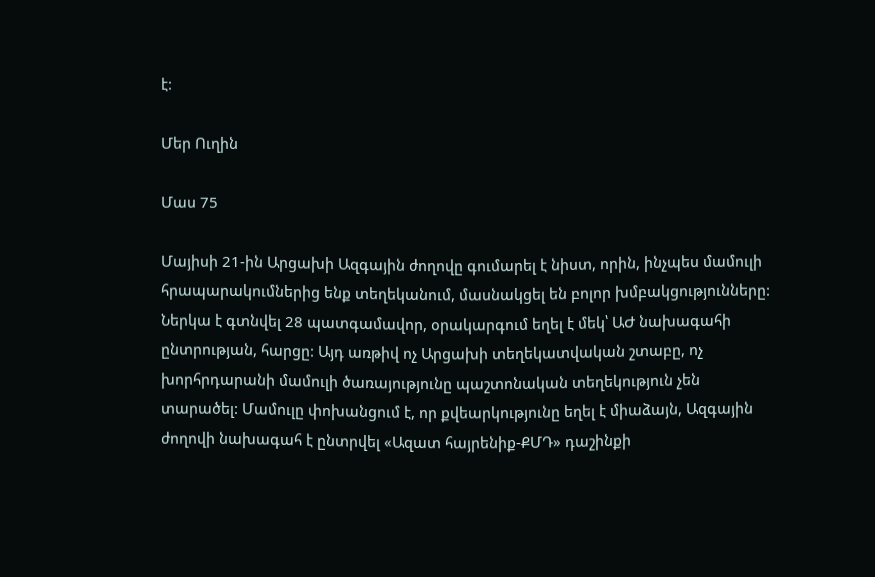է:

Մեր Ուղին

Մաս 75

Մայիսի 21-ին Արցախի Ազգային ժողովը գումարել է նիստ, որին, ինչպես մամուլի հրապարակումներից ենք տեղեկանում, մասնակցել են բոլոր խմբակցությունները: Ներկա է գտնվել 28 պատգամավոր, օրակարգում եղել է մեկ՝ ԱԺ նախագահի ընտրության, հարցը: Այդ առթիվ ոչ Արցախի տեղեկատվական շտաբը, ոչ խորհրդարանի մամուլի ծառայությունը պաշտոնական տեղեկություն չեն տարածել: Մամուլը փոխանցում է, որ քվեարկությունը եղել է միաձայն, Ազգային ժողովի նախագահ է ընտրվել «Ազատ հայրենիք-ՔՄԴ» դաշինքի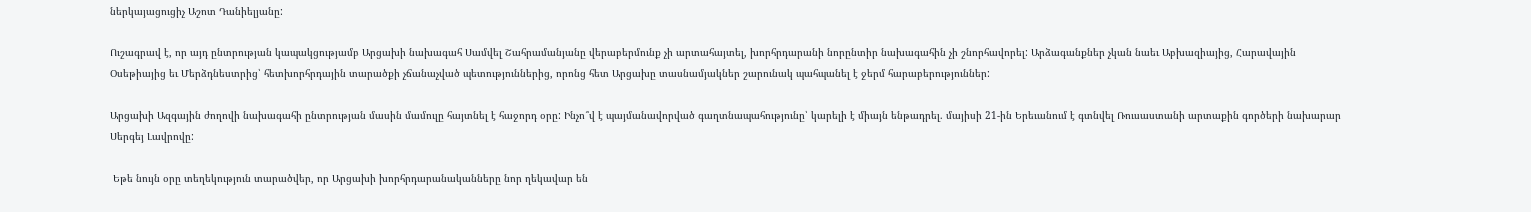ներկայացուցիչ Աշոտ Դանիելյանը:

Ուշագրավ է, որ այդ ընտրության կապակցությամբ Արցախի նախագահ Սամվել Շահրամանյանը վերաբերմունք չի արտահայտել, խորհրդարանի նորընտիր նախագահին չի շնորհավորել: Արձագանքներ չկան նաեւ Աբխազիայից, Հարավային Օսեթիայից եւ Մերձդնեստրից՝ հետխորհրդային տարածքի չճանաչված պետություններից, որոնց հետ Արցախը տասնամյակներ շարունակ պահպանել է ջերմ հարաբերություններ:

Արցախի Ազգային ժողովի նախագահի ընտրության մասին մամուլը հայտնել է հաջորդ օրը: Ինչո՞վ է պայմանավորված գաղտնապահությունը՝ կարելի է միայն ենթադրել. մայիսի 21-ին Երեւանում է գտնվել Ռուսաստանի արտաքին գործերի նախարար Սերգեյ Լավրովը:

 Եթե նույն օրը տեղեկություն տարածվեր, որ Արցախի խորհրդարանականները նոր ղեկավար են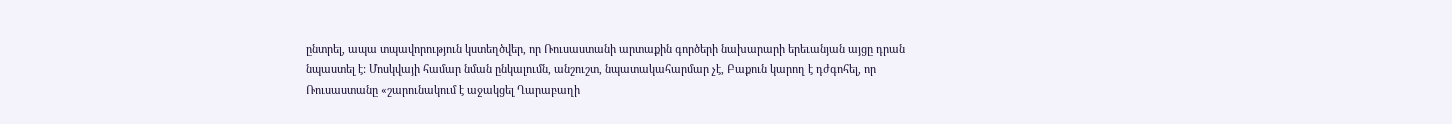ընտրել, ապա տպավորություն կստեղծվեր, որ Ռուսաստանի արտաքին գործերի նախարարի երեւանյան այցը դրան նպաստել է: Մոսկվայի համար նման ընկալումն, անշուշտ, նպատակահարմար չէ, Բաքուն կարող է դժգոհել, որ Ռուսաստանը «շարունակում է աջակցել Ղարաբաղի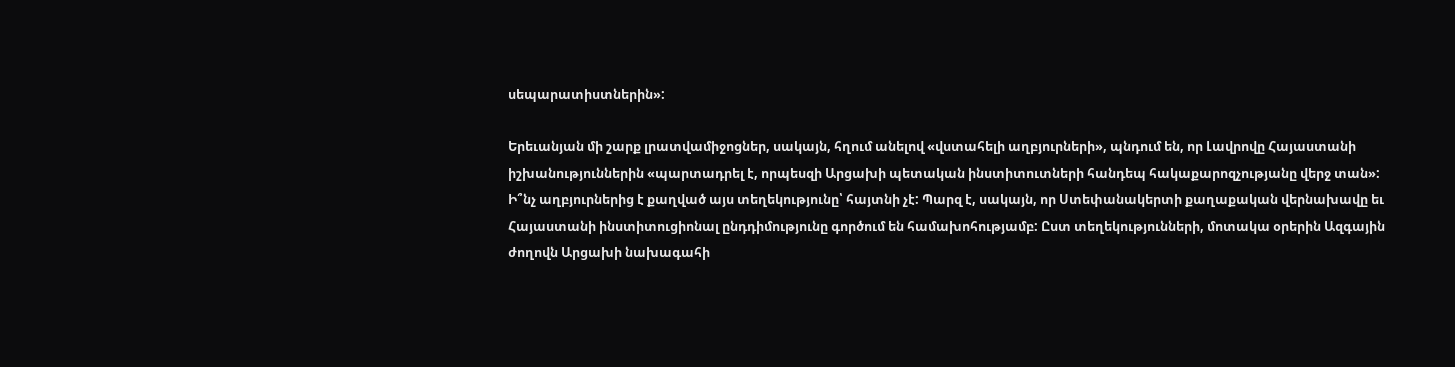սեպարատիստներին»:

Երեւանյան մի շարք լրատվամիջոցներ, սակայն, հղում անելով «վստահելի աղբյուրների», պնդում են, որ Լավրովը Հայաստանի իշխանություններին «պարտադրել է, որպեսզի Արցախի պետական ինստիտուտների հանդեպ հակաքարոզչությանը վերջ տան»: Ի՞նչ աղբյուրներից է քաղված այս տեղեկությունը՝ հայտնի չէ: Պարզ է, սակայն, որ Ստեփանակերտի քաղաքական վերնախավը եւ Հայաստանի ինստիտուցիոնալ ընդդիմությունը գործում են համախոհությամբ: Ըստ տեղեկությունների, մոտակա օրերին Ազգային ժողովն Արցախի նախագահի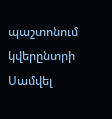պաշտոնում կվերընտրի Սամվել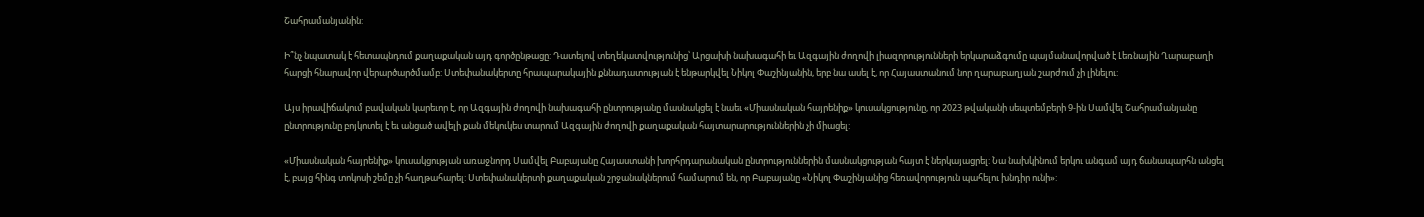Շահրամանյանին:

Ի՞նչ նպատակ է հետապնդում քաղաքական այդ գործընթացը: Դատելով տեղեկատվությունից՝ Արցախի նախագահի եւ Ազգային ժողովի լիազորությունների երկարաձգումը պայմանավորված է Լեռնային Ղարաբաղի հարցի հնարավոր վերարծարծմամբ: Ստեփանակերտը հրապարակային քննադատության է ենթարկվել Նիկոլ Փաշինյանին, երբ նա ասել է, որ Հայաստանում նոր ղարաբաղյան շարժում չի լինելու:

Այս իրավիճակում բավական կարեւոր է, որ Ազգային ժողովի նախագահի ընտրությանը մասնակցել է նաեւ «Միասնական հայրենիք» կուսակցությունը, որ 2023 թվականի սեպտեմբերի 9‑ին Սամվել Շահրամանյանը ընտրությունը բոյկոտել է եւ անցած ավելի քան մեկուկես տարում Ազգային ժողովի քաղաքական հայտարարություններին չի միացել:

«Միասնական հայրենիք» կուսակցության առաջնորդ Սամվել Բաբայանը Հայաստանի խորհրդարանական ընտրություններին մասնակցության հայտ է ներկայացրել: Նա նախկինում երկու անգամ այդ ճանապարհն անցել է, բայց հինգ տոկոսի շեմը չի հաղթահարել: Ստեփանակերտի քաղաքական շրջանակներում համարում են, որ Բաբայանը «Նիկոլ Փաշինյանից հեռավորություն պահելու խնդիր ունի»: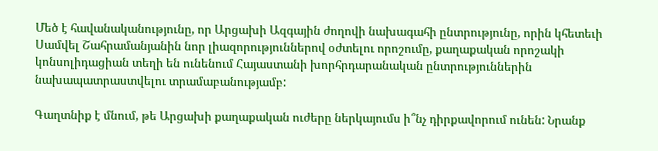Մեծ է հավանականությունը, որ Արցախի Ազգային ժողովի նախագահի ընտրությունը, որին կհետեւի Սամվել Շահրամանյանին նոր լիազորություններով օժտելու որոշումը, քաղաքական որոշակի կոնսոլիդացիան տեղի են ունենում Հայաստանի խորհրդարանական ընտրություններին նախապատրաստվելու տրամաբանությամբ:

Գաղտնիք է մնում, թե Արցախի քաղաքական ուժերը ներկայումս ի՞նչ դիրքավորում ունեն: Նրանք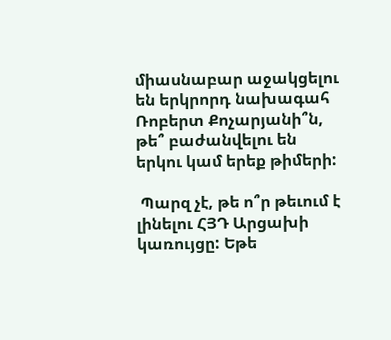միասնաբար աջակցելու են երկրորդ նախագահ Ռոբերտ Քոչարյանի՞ն, թե՞ բաժանվելու են երկու կամ երեք թիմերի:

 Պարզ չէ, թե ո՞ր թեւում է լինելու ՀՅԴ Արցախի կառույցը: Եթե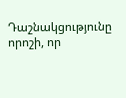Դաշնակցությունը որոշի, որ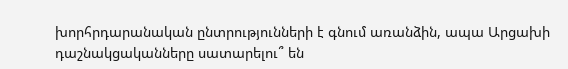խորհրդարանական ընտրությունների է գնում առանձին, ապա Արցախի դաշնակցականները սատարելու՞ են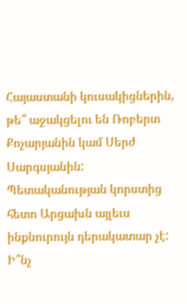Հայաստանի կուսակիցներին, թե՞ աջակցելու են Ռոբերտ Քոչարյանին կամ Սերժ Սարգսյանին: Պետականության կորստից հետո Արցախն այլեւս ինքնուրույն դերակատար չէ: Ի՞նչ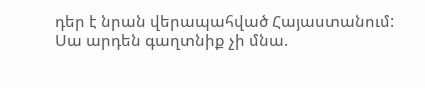դեր է նրան վերապահված Հայաստանում: Սա արդեն գաղտնիք չի մնա.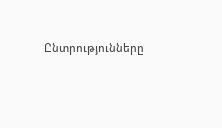Ընտրությունները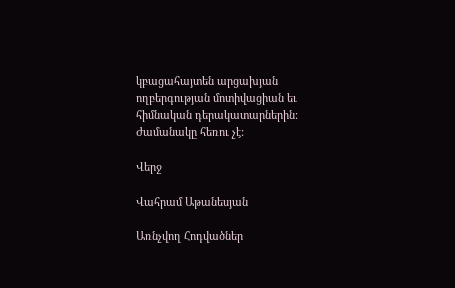կբացահայտեն արցախյան ողբերգության մոտիվացիան եւ հիմնական դերակատարներին: Ժամանակը հեռու չէ:

Վերջ

Վահրամ Աթանեսյան

Առնչվող Հոդվածներ